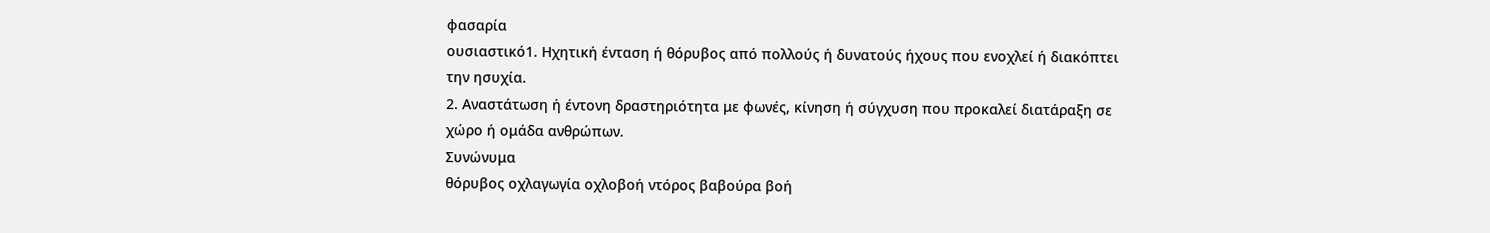φασαρία
ουσιαστικό1. Ηχητική ένταση ή θόρυβος από πολλούς ή δυνατούς ήχους που ενοχλεί ή διακόπτει την ησυχία.
2. Αναστάτωση ή έντονη δραστηριότητα με φωνές, κίνηση ή σύγχυση που προκαλεί διατάραξη σε χώρο ή ομάδα ανθρώπων.
Συνώνυμα
θόρυβος οχλαγωγία οχλοβοή ντόρος βαβούρα βοή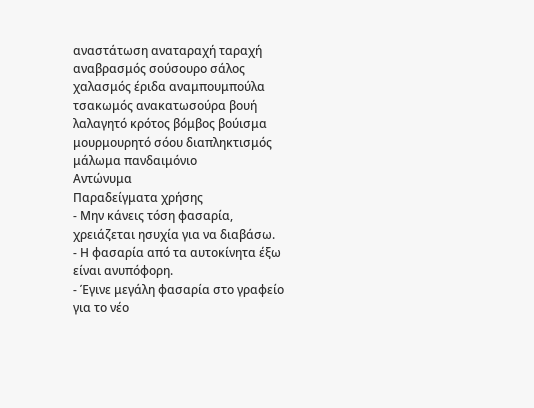αναστάτωση αναταραχή ταραχή αναβρασμός σούσουρο σάλος χαλασμός έριδα αναμπουμπούλα τσακωμός ανακατωσούρα βουή λαλαγητό κρότος βόμβος βούισμα μουρμουρητό σόου διαπληκτισμός μάλωμα πανδαιμόνιο
Αντώνυμα
Παραδείγματα χρήσης
- Μην κάνεις τόση φασαρία, χρειάζεται ησυχία για να διαβάσω.
- Η φασαρία από τα αυτοκίνητα έξω είναι ανυπόφορη.
- Έγινε μεγάλη φασαρία στο γραφείο για το νέο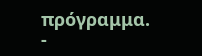πρόγραμμα.
-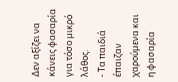Δεν αξίζει να κάνεις φασαρία για τόσο μικρό λάθος.
- Τα παιδιά έπαιζαν χαρούμενα και η φασαρία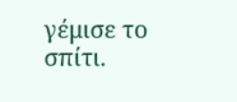γέμισε το σπίτι.